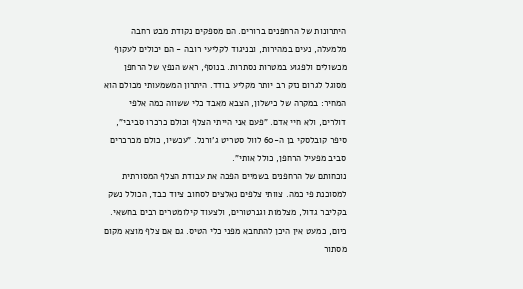היתרונות של הרחפנים ברורים. הם מספקים נקודת מבט רחבה מלמעלה, נעים במהירות, ובניגוד לקליעי רובה - הם יכולים לעקוף מכשולים ולפגוע במטרות נסתרות. בנוסף, ראש הנפץ של הרחפן מסוגל לגרום נזק רב יותר מקליע בודד. היתרון המשמעותי מכולם הוא המחיר: במקרה של כישלון, הצבא מאבד כלי ששווה כמה אלפי דולרים, ולא חיי אדם. "פעם אני הייתי הצלף וכולם כרכרו סביבי", סיפר קובלסקי בן ה-60 לוול סטריט ג'ורנל. "עכשיו, כולם מכרכרים סביב מפעיל הרחפן, כולל אותי".
נוכחותם של הרחפנים בשמיים הפכה את עבודת הצלף המסורתית למסוכנת פי כמה. צוותי צלפים נאלצים לסחוב ציוד כבד, הכולל נשק בקליבר גדול, מצלמות וגנרטורים, ולצעוד קילומטרים רבים בחשאי. כיום, כמעט אין היכן להתחבא מפני כלי הטיס. גם אם צלף מוצא מקום מסתור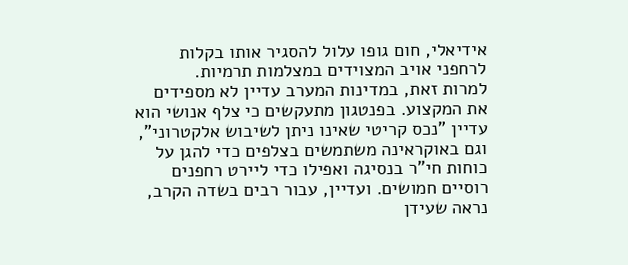אידיאלי, חום גופו עלול להסגיר אותו בקלות לרחפני אויב המצוידים במצלמות תרמיות.
למרות זאת, במדינות המערב עדיין לא מספידים את המקצוע. בפנטגון מתעקשים כי צלף אנושי הוא עדיין "נכס קריטי שאינו ניתן לשיבוש אלקטרוני", וגם באוקראינה משתמשים בצלפים כדי להגן על כוחות חי"ר בנסיגה ואפילו כדי ליירט רחפנים רוסיים חמושים. ועדיין, עבור רבים בשדה הקרב, נראה שעידן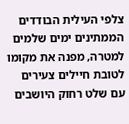צלפי העילית הבודדים הממתינים ימים שלמים למטרה, מפנה את מקומו לטובת חיילים צעירים עם שלט רחוק היושבים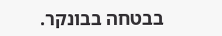בבטחה בבונקר.